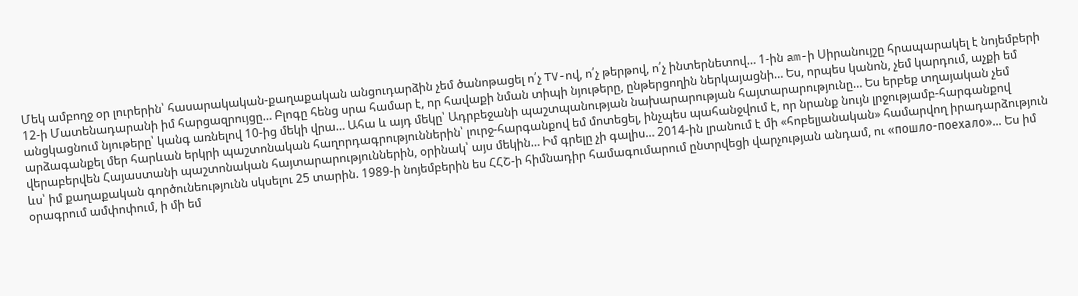Մեկ ամբողջ օր լուրերին՝ հասարակական-քաղաքական անցուդարձին չեմ ծանոթացել ո՛չ TV-ով, ո՛չ թերթով, ո՛չ ինտերնետով… 1-ին am-ի Սիրանույշը հրապարակել է նոյեմբերի 12-ի Մատենադարանի իմ հարցազրույցը… Բլոգը հենց սրա համար է, որ հավաքի նման տիպի նյութերը, ընթերցողին ներկայացնի… Ես, որպես կանոն, չեմ կարդում, աչքի եմ անցկացնում նյութերը՝ կանգ առնելով 10-ից մեկի վրա… Ահա և այդ մեկը՝ Ադրբեջանի պաշտպանության նախարարության հայտարարությունը… Ես երբեք տղայական չեմ արձագանքել մեր հարևան երկրի պաշտոնական հաղորդագրություններին՝ լուրջ-հարգանքով եմ մոտեցել, ինչպես պահանջվում է, որ նրանք նույն լրջությամբ-հարգանքով վերաբերվեն Հայաստանի պաշտոնական հայտարարություններին, օրինակ՝ այս մեկին… Իմ գրելը չի գալիս… 2014-ին լրանում է մի «հոբելյանական» համարվող իրադարձություն ևս՝ իմ քաղաքական գործունեությունն սկսելու 25 տարին. 1989-ի նոյեմբերին ես ՀՀՇ-ի հիմնադիր համագումարում ընտրվեցի վարչության անդամ, ու «пошло-поехало»… Ես իմ օրագրում ամփոփում, ի մի եմ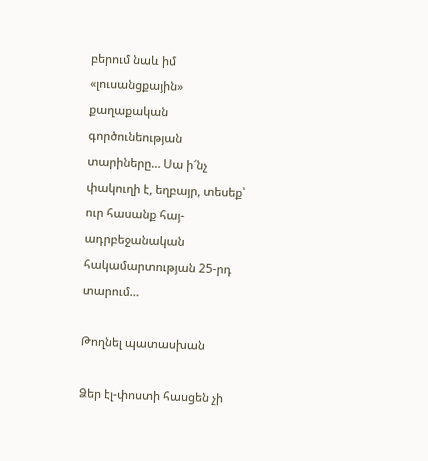բերում նաև իմ «լուսանցքային» քաղաքական գործունեության տարիները… Սա ի՜նչ փակուղի է, եղբայր, տեսեք՝ ուր հասանք հայ-ադրբեջանական հակամարտության 25-րդ տարում…

Թողնել պատասխան

Ձեր էլ-փոստի հասցեն չի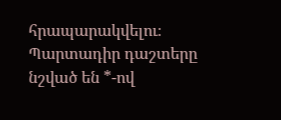հրապարակվելու։ Պարտադիր դաշտերը նշված են *-ով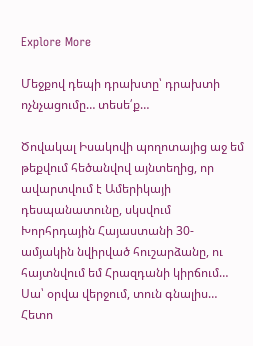Explore More

Մեջքով դեպի դրախտը՝ դրախտի ոչնչացումը… տեսե՛ք…

Ծովակալ Իսակովի պողոտայից աջ եմ թեքվում հեծանվով այնտեղից, որ ավարտվում է Ամերիկայի դեսպանատունը, սկսվում Խորհրդային Հայաստանի 30-ամյակին նվիրված հուշարձանը, ու հայտնվում եմ Հրազդանի կիրճում… Սա՝ օրվա վերջում, տուն գնալիս… Հետո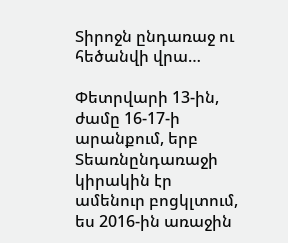Տիրոջն ընդառաջ ու հեծանվի վրա…

Փետրվարի 13-ին, ժամը 16-17-ի արանքում, երբ Տեառնընդառաջի կիրակին էր ամենուր բոցկլտում, ես 2016-ին առաջին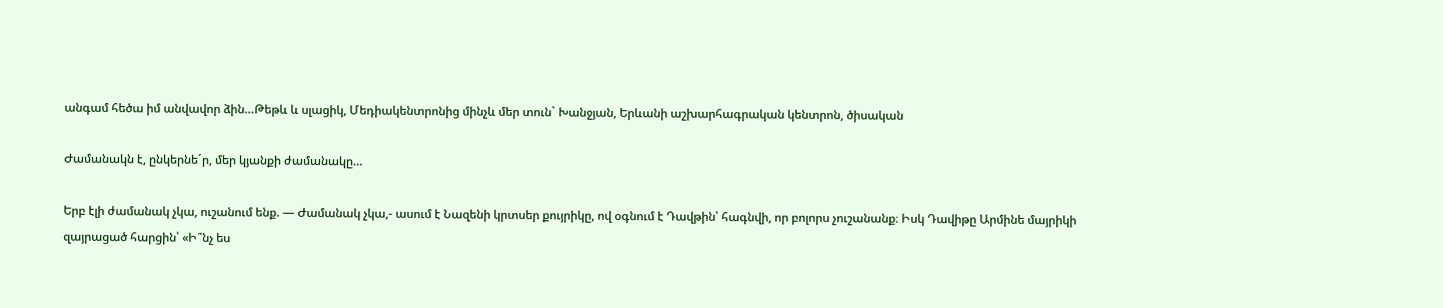անգամ հեծա իմ անվավոր ձին…Թեթև և սլացիկ, Մեդիակենտրոնից մինչև մեր տուն` Խանջյան, Երևանի աշխարհագրական կենտրոն, ծիսական

Ժամանակն է, ընկերնեˊր, մեր կյանքի ժամանակը…

Երբ էլի ժամանակ չկա, ուշանում ենք. — Ժամանակ չկա,- ասում է Նազենի կրտսեր քույրիկը, ով օգնում է Դավթին՝ հագնվի, որ բոլորս չուշանանք։ Իսկ Դավիթը Արմինե մայրիկի զայրացած հարցին՝ «Ի՞նչ ես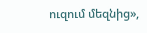ուզում մեզնից»,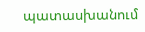պատասխանում